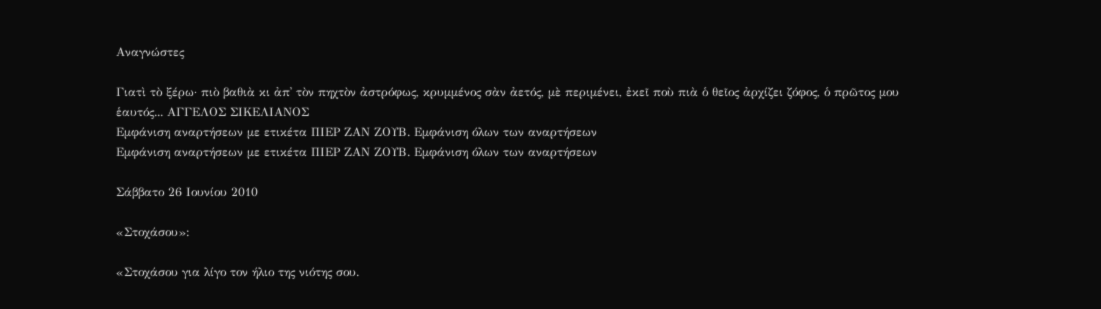Αναγνώστες

Γιατὶ τὸ ξέρω· πιὸ βαθιὰ κι ἀπ᾿ τὸν πηχτὸν ἀστρόφως, κρυμμένος σὰν ἀετός, μὲ περιμένει, ἐκεῖ ποὺ πιὰ ὁ θεῖος ἀρχίζει ζόφος, ὁ πρῶτος μου ἑαυτός... ΑΓΓΕΛΟΣ ΣΙΚΕΛΙΑΝΟΣ
Εμφάνιση αναρτήσεων με ετικέτα ΠΙΕΡ ΖΑΝ ΖΟΥΒ. Εμφάνιση όλων των αναρτήσεων
Εμφάνιση αναρτήσεων με ετικέτα ΠΙΕΡ ΖΑΝ ΖΟΥΒ. Εμφάνιση όλων των αναρτήσεων

Σάββατο 26 Ιουνίου 2010

«Στοχάσου»:

«Στοχάσου για λίγο τον ήλιο της νιότης σου.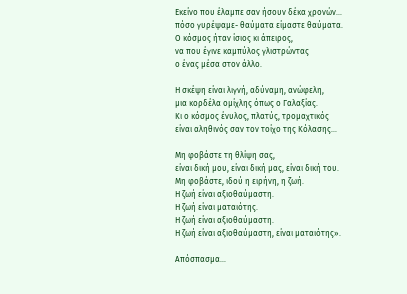Εκείνο που έλαμπε σαν ήσουν δέκα χρονών...
πόσο γυρέψαμε- θαύματα είμαστε θαύματα.
Ο κόσμος ήταν ίσιος κι άπειρος,
να που έγινε καμπύλος γλιστρώντας
ο ένας μέσα στον άλλο.

Η σκέψη είναι λιγνή, αδύναμη, ανώφελη,
μια κορδέλα ομίχλης όπως ο Γαλαξίας.
Κι ο κόσμος ένυλος, πλατύς, τρομαχτικός
είναι αληθινός σαν τον τοίχο της Κόλασης...

Μη φοβάστε τη θλίψη σας,
είναι δική μου, είναι δική μας, είναι δική του.
Μη φοβάστε, ιδού η ειρήνη, η ζωή.
Η ζωή είναι αξιοθαύμαστη.
Η ζωή είναι ματαιότης.
Η ζωή είναι αξιοθαύμαστη.
Η ζωή είναι αξιοθαύμαστη, είναι ματαιότης».

Απόσπασμα...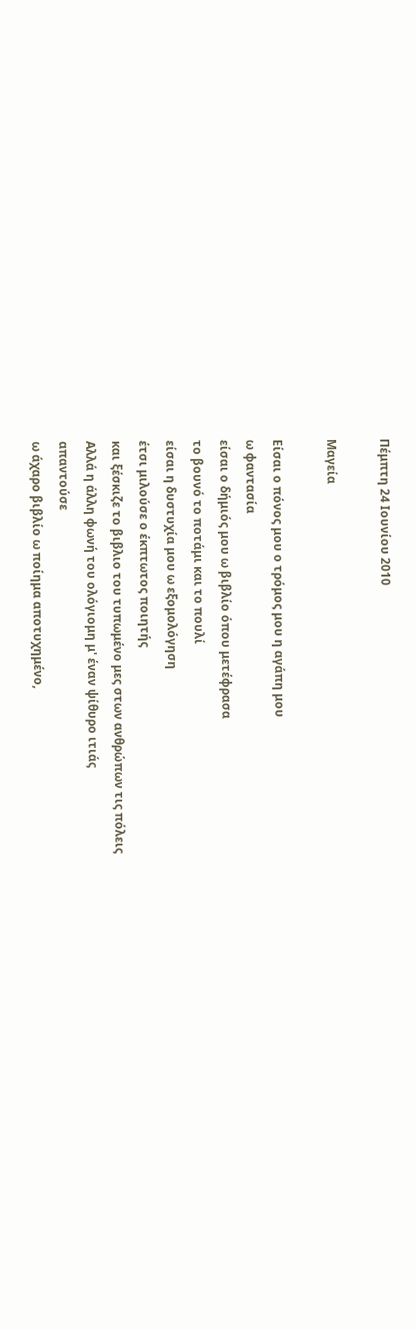Πέμπτη 24 Ιουνίου 2010

Μαγεία

Είσαι ο πόνος μου ο τρόμος μου η αγάπη μου
ω φαντασία
είσαι ο δήμιός μου ω βιβλίο όπου μετέφρασα
το βουνό το ποτάμι και το πουλί
είσαι η δυστυχία μου ω εξομολόγηση
έτσι μιλούσε ο έκπτωτος ποιητής
και ξέσκιζε το βιβλιο του τυπωμένο μες στων ανθρώπων τις πόλεις
Αλλά η άλλη φωνή του ολόγιομη μ' έναν ψίθυρο ιτιάς
απαντούσε
ω άχαρο βιβλίο ω ποίημα αποτυχημένο,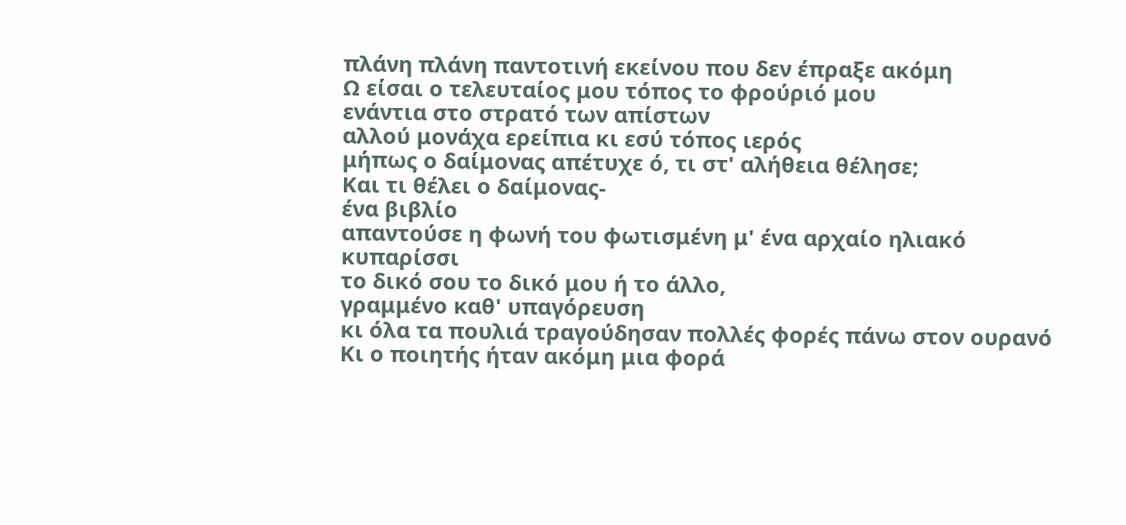πλάνη πλάνη παντοτινή εκείνου που δεν έπραξε ακόμη
Ω είσαι ο τελευταίος μου τόπος το φρούριό μου
ενάντια στο στρατό των απίστων
αλλού μονάχα ερείπια κι εσύ τόπος ιερός
μήπως ο δαίμονας απέτυχε ό, τι στ' αλήθεια θέλησε;
Και τι θέλει ο δαίμονας-
ένα βιβλίο
απαντούσε η φωνή του φωτισμένη μ' ένα αρχαίο ηλιακό
κυπαρίσσι
το δικό σου το δικό μου ή το άλλο,
γραμμένο καθ' υπαγόρευση
κι όλα τα πουλιά τραγούδησαν πολλές φορές πάνω στον ουρανό
Κι ο ποιητής ήταν ακόμη μια φορά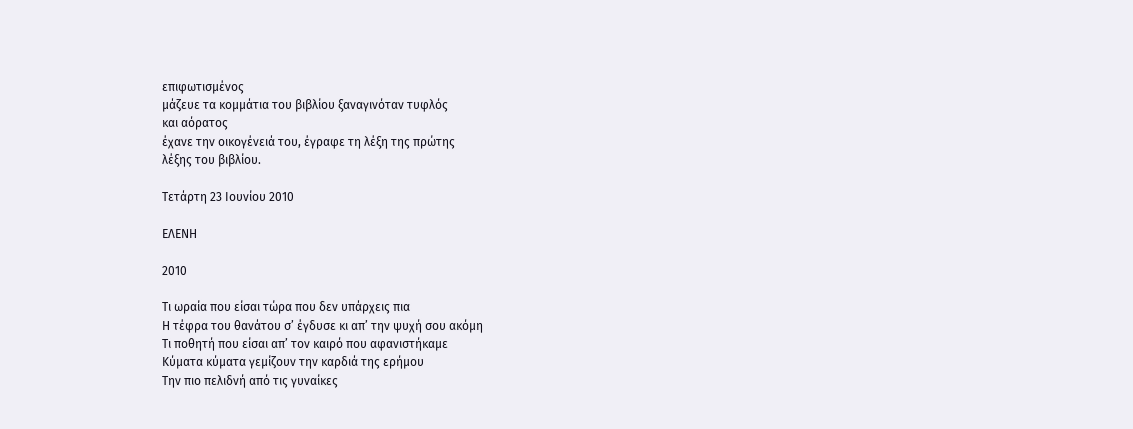επιφωτισμένος
μάζευε τα κομμάτια του βιβλίου ξαναγινόταν τυφλός
και αόρατος
έχανε την οικογένειά του, έγραφε τη λέξη της πρώτης
λέξης του βιβλίου.

Τετάρτη 23 Ιουνίου 2010

ΕΛΕΝΗ

2010

Τι ωραία που είσαι τώρα που δεν υπάρχεις πια
Η τέφρα του θανάτου σ’ έγδυσε κι απ’ την ψυχή σου ακόμη
Τι ποθητή που είσαι απ’ τον καιρό που αφανιστήκαμε
Κύματα κύματα γεμίζουν την καρδιά της ερήμου
Την πιο πελιδνή από τις γυναίκες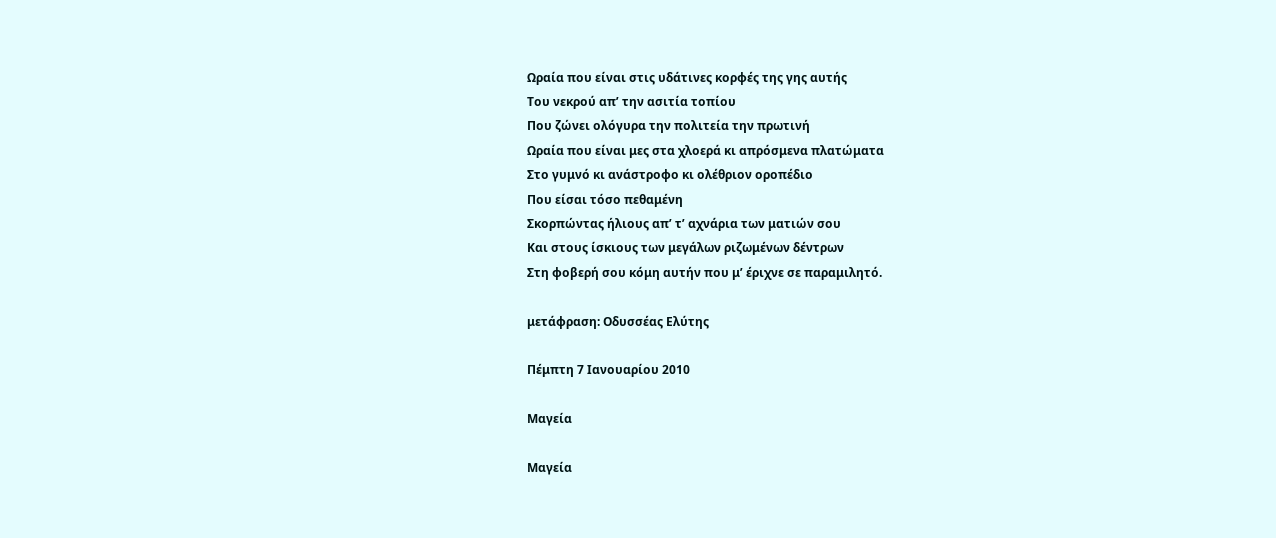Ωραία που είναι στις υδάτινες κορφές της γης αυτής
Του νεκρού απ’ την ασιτία τοπίου
Που ζώνει ολόγυρα την πολιτεία την πρωτινή
Ωραία που είναι μες στα χλοερά κι απρόσμενα πλατώματα
Στο γυμνό κι ανάστροφο κι ολέθριον οροπέδιο
Που είσαι τόσο πεθαμένη
Σκορπώντας ήλιους απ’ τ’ αχνάρια των ματιών σου
Και στους ίσκιους των μεγάλων ριζωμένων δέντρων
Στη φοβερή σου κόμη αυτήν που μ’ έριχνε σε παραμιλητό.

μετάφραση: Οδυσσέας Ελύτης

Πέμπτη 7 Ιανουαρίου 2010

Μαγεία

Μαγεία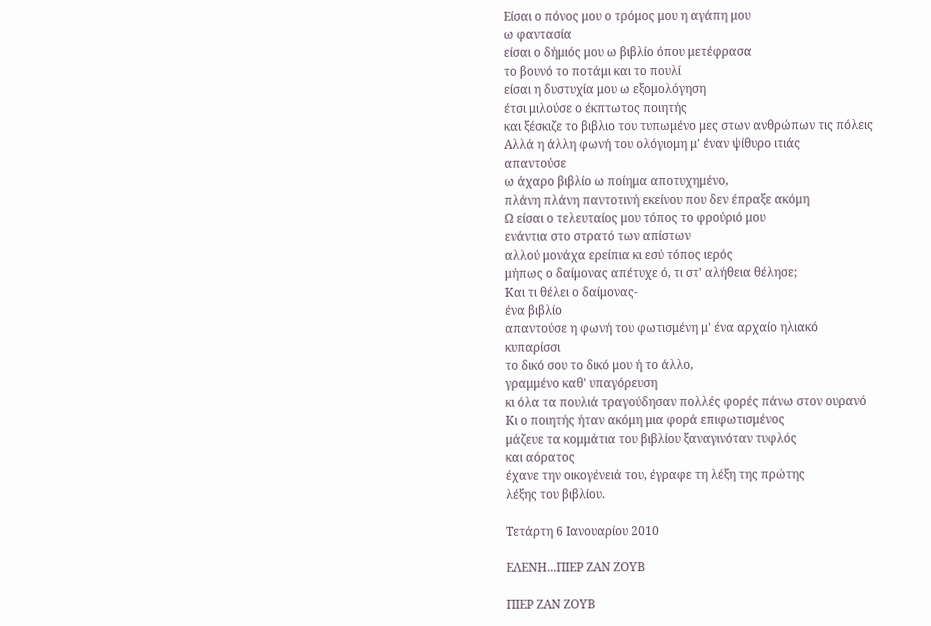Είσαι ο πόνος μου ο τρόμος μου η αγάπη μου
ω φαντασία
είσαι ο δήμιός μου ω βιβλίο όπου μετέφρασα
το βουνό το ποτάμι και το πουλί
είσαι η δυστυχία μου ω εξομολόγηση
έτσι μιλούσε ο έκπτωτος ποιητής
και ξέσκιζε το βιβλιο του τυπωμένο μες στων ανθρώπων τις πόλεις
Αλλά η άλλη φωνή του ολόγιομη μ' έναν ψίθυρο ιτιάς
απαντούσε
ω άχαρο βιβλίο ω ποίημα αποτυχημένο,
πλάνη πλάνη παντοτινή εκείνου που δεν έπραξε ακόμη
Ω είσαι ο τελευταίος μου τόπος το φρούριό μου
ενάντια στο στρατό των απίστων
αλλού μονάχα ερείπια κι εσύ τόπος ιερός
μήπως ο δαίμονας απέτυχε ό, τι στ' αλήθεια θέλησε;
Και τι θέλει ο δαίμονας-
ένα βιβλίο
απαντούσε η φωνή του φωτισμένη μ' ένα αρχαίο ηλιακό
κυπαρίσσι
το δικό σου το δικό μου ή το άλλο,
γραμμένο καθ' υπαγόρευση
κι όλα τα πουλιά τραγούδησαν πολλές φορές πάνω στον ουρανό
Κι ο ποιητής ήταν ακόμη μια φορά επιφωτισμένος
μάζευε τα κομμάτια του βιβλίου ξαναγινόταν τυφλός
και αόρατος
έχανε την οικογένειά του, έγραφε τη λέξη της πρώτης
λέξης του βιβλίου.

Τετάρτη 6 Ιανουαρίου 2010

ΕΛΕΝΗ...ΠΙΕΡ ΖΑΝ ΖΟΥΒ

ΠΙΕΡ ΖΑΝ ΖΟΥΒ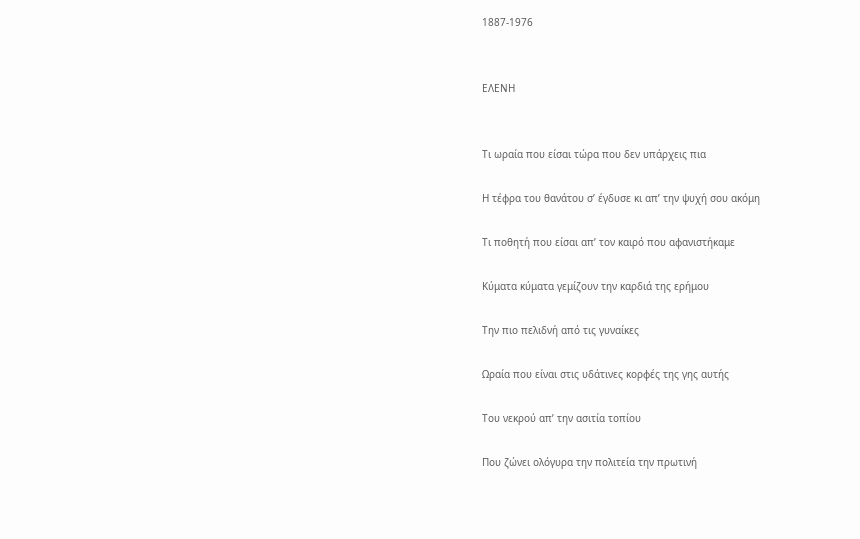1887-1976


ΕΛΕΝΗ


Τι ωραία που είσαι τώρα που δεν υπάρχεις πια

Η τέφρα του θανάτου σ’ έγδυσε κι απ’ την ψυχή σου ακόμη

Τι ποθητή που είσαι απ’ τον καιρό που αφανιστήκαμε

Κύματα κύματα γεμίζουν την καρδιά της ερήμου

Την πιο πελιδνή από τις γυναίκες

Ωραία που είναι στις υδάτινες κορφές της γης αυτής

Του νεκρού απ’ την ασιτία τοπίου

Που ζώνει ολόγυρα την πολιτεία την πρωτινή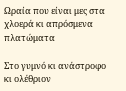Ωραία που είναι μες στα χλοερά κι απρόσμενα πλατώματα

Στο γυμνό κι ανάστροφο κι ολέθριον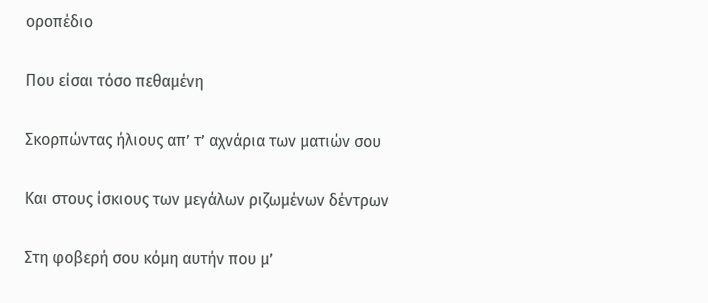οροπέδιο

Που είσαι τόσο πεθαμένη

Σκορπώντας ήλιους απ’ τ’ αχνάρια των ματιών σου

Και στους ίσκιους των μεγάλων ριζωμένων δέντρων

Στη φοβερή σου κόμη αυτήν που μ’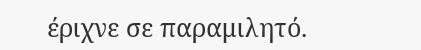έριχνε σε παραμιλητό.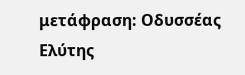μετάφραση: Οδυσσέας Ελύτης